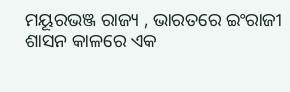ମୟୂରଭଞ୍ଜ ରାଜ୍ୟ , ଭାରତରେ ଇଂରାଜୀ ଶାସନ କାଳରେ ଏକ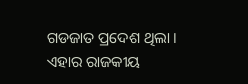ଗଡଜାତ ପ୍ରଦେଶ ଥିଲା । ଏହାର ରାଜକୀୟ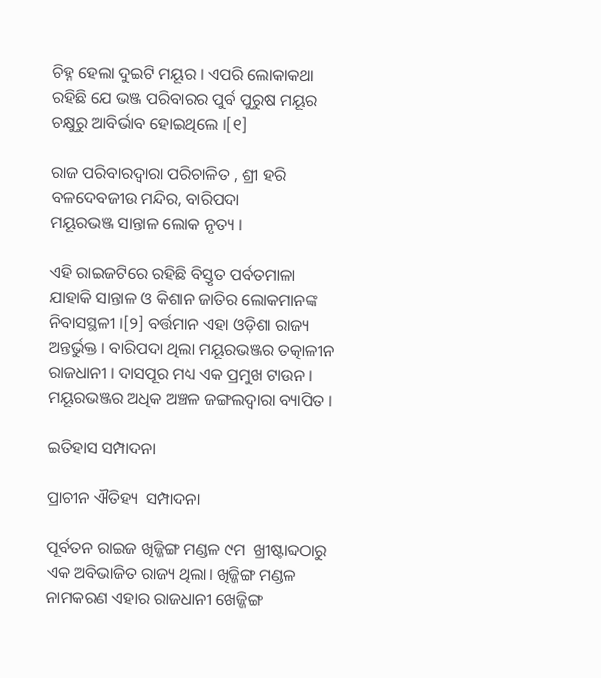ଚିହ୍ନ ହେଲା ଦୁଇଟି ମୟୂର । ଏପରି ଲୋକାକଥା ରହିଛି ଯେ ଭଞ୍ଜ ପରିବାରର ପୁର୍ବ ପୁରୁଷ ମୟୂର ଚକ୍ଷୁରୁ ଆବିର୍ଭାବ ହୋଇଥିଲେ ।[୧]

ରାଜ ପରିବାରଦ୍ୱାରା ପରିଚାଳିତ , ଶ୍ରୀ ହରି ବଳଦେବଜୀଉ ମନ୍ଦିର, ବାରିପଦା
ମୟୂରଭଞ୍ଜ ସାନ୍ତାଳ ଲୋକ ନୃତ୍ୟ ।

ଏହି ରାଇଜଟିରେ ରହିଛି ବିସ୍ତୃତ ପର୍ବତମାଳା ଯାହାକି ସାନ୍ତାଳ ଓ କିଶାନ ଜାତିର ଲୋକମାନଙ୍କ ନିବାସସ୍ଥଳୀ ।[୨] ବର୍ତ୍ତମାନ ଏହା ଓଡ଼ିଶା ରାଜ୍ୟ ଅନ୍ତର୍ଭୁକ୍ତ । ବାରିପଦା ଥିଲା ମୟୂରଭଞ୍ଜର ତତ୍କାଳୀନ ରାଜଧାନୀ । ଦାସପୂର ମଧ୍ୟ ଏକ ପ୍ରମୁଖ ଟାଉନ । ମୟୂରଭଞ୍ଜର ଅଧିକ ଅଞ୍ଚଳ ଜଙ୍ଗଲଦ୍ୱାରା ବ୍ୟାପିତ ।

ଇତିହାସ ସମ୍ପାଦନା

ପ୍ରାଚୀନ ଐତିହ୍ୟ  ସମ୍ପାଦନା

ପୂର୍ବତନ ରାଇଜ ଖିଜ୍ଜିଙ୍ଗ ମଣ୍ଡଳ ୯ମ  ଖ୍ରୀଷ୍ଟାବ୍ଦଠାରୁ ଏକ ଅବିଭାଜିତ ରାଜ୍ୟ ଥିଲା। ଖିଜ୍ଜିଙ୍ଗ ମଣ୍ଡଳ ନାମକରଣ ଏହାର ରାଜଧାନୀ ଖେଜ୍ଜିଙ୍ଗ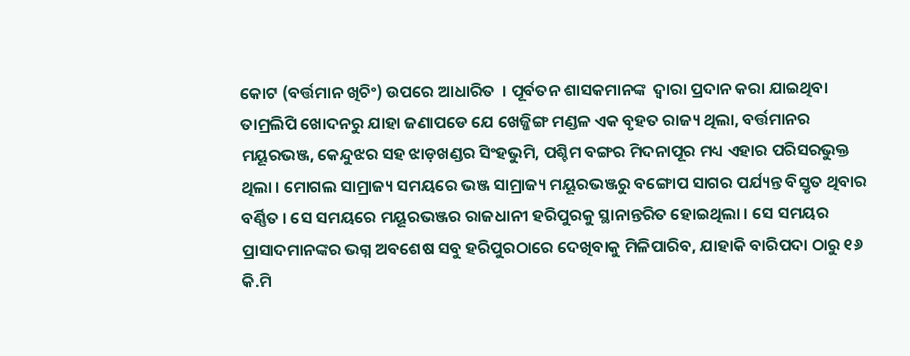କୋଟ (ବର୍ତ୍ତମାନ ଖିଚିଂ) ଉପରେ ଆଧାରିତ  । ପୂର୍ବତନ ଶାସକମାନଙ୍କ  ଦ୍ୱାରା ପ୍ରଦାନ କରା ଯାଇଥିବା ତାମ୍ରଲିପି ଖୋଦନରୁ ଯାହା ଜଣାପଡେ ଯେ ଖେଜ୍ଜିଙ୍ଗ ମଣ୍ଡଳ ଏକ ବୃହତ ରାଜ୍ୟ ଥିଲା, ବର୍ତ୍ତମାନର ମୟୂରଭଞ୍ଜ, କେନ୍ଦୁଝର ସହ ଝାଡ଼ଖଣ୍ଡର ସିଂହଭୁମି, ପଶ୍ଚିମ ବଙ୍ଗର ମିଦନାପୂର ମଧ୍ୟ ଏହାର ପରିସରଭୁକ୍ତ ଥିଲା । ମୋଗଲ ସାମ୍ରାଜ୍ୟ ସମୟରେ ଭଞ୍ଜ ସାମ୍ରାଜ୍ୟ ମୟୂରଭଞ୍ଜରୁ ବଙ୍ଗୋପ ସାଗର ପର୍ଯ୍ୟନ୍ତ ବିସ୍ତୃତ ଥିବାର ବର୍ଣ୍ଣିତ । ସେ ସମୟରେ ମୟୂରଭଞ୍ଜର ରାଜଧାନୀ ହରିପୁରକୁ ସ୍ଥାନାନ୍ତରିତ ହୋଇଥିଲା । ସେ ସମୟର ପ୍ରାସାଦମାନଙ୍କର ଭଗ୍ନ ଅବଶେଷ ସବୁ ହରିପୁରଠାରେ ଦେଖିବାକୁ ମିଳିପାରିବ, ଯାହାକି ବାରିପଦା ଠାରୁ ୧୬ କି.ମି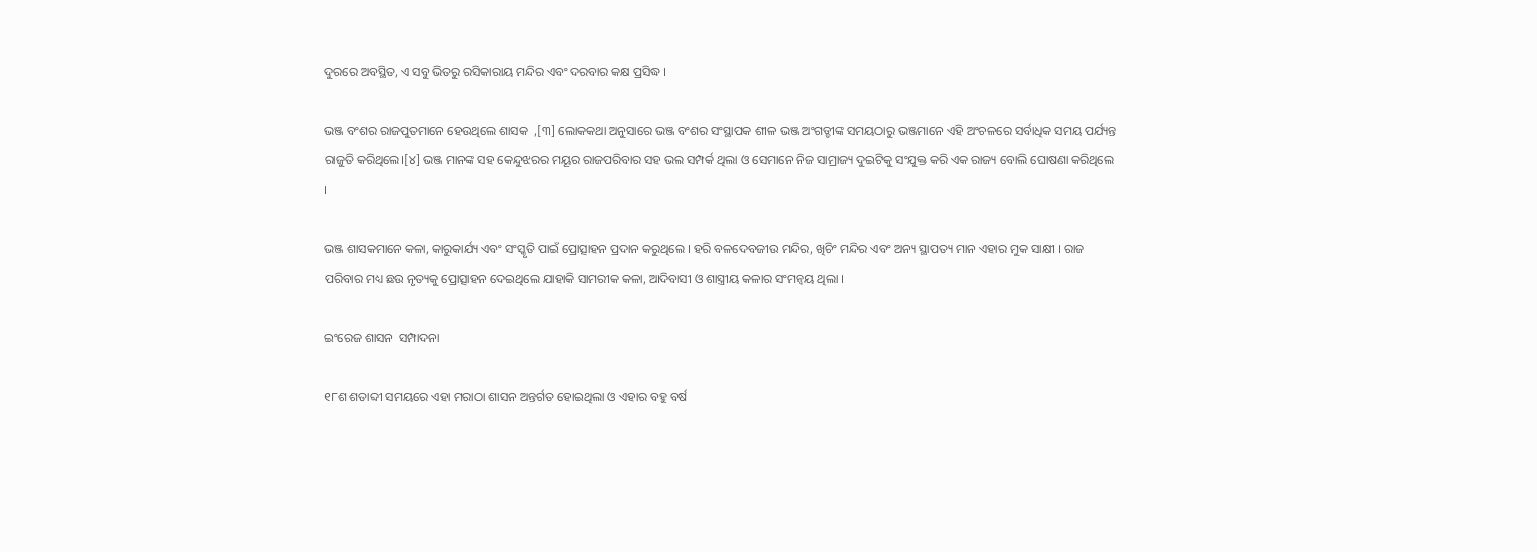ଦୁରରେ ଅବସ୍ଥିତ, ଏ ସବୁ ଭିତରୁ ରସିକାରାୟ ମନ୍ଦିର ଏବଂ ଦରବାର କକ୍ଷ ପ୍ରସିଦ୍ଧ ।

ଭଞ୍ଜ ବଂଶର ରାଜପୁତମାନେ ହେଉଥିଲେ ଶାସକ  ,[୩] ଲୋକକଥା ଅନୁସାରେ ଭଞ୍ଜ ବଂଶର ସଂସ୍ଥାପକ ଶୀଳ ଭଞ୍ଜ ଅଂଗଡ୍ଡୀଙ୍କ ସମୟଠାରୁ ଭଞ୍ଜମାନେ ଏହି ଅଂଚଳରେ ସର୍ବାଧିକ ସମୟ ପର୍ଯ୍ୟନ୍ତ ରାଜୁତି କରିଥିଲେ।[୪] ଭଞ୍ଜ ମାନଙ୍କ ସହ କେନ୍ଦୁଝରର ମୟୂର ରାଜପରିବାର ସହ ଭଲ ସମ୍ପର୍କ ଥିଲା ଓ ସେମାନେ ନିଜ ସାମ୍ରାଜ୍ୟ ଦୁଇଟିକୁ ସଂଯୁକ୍ତ କରି ଏକ ରାଜ୍ୟ ବୋଲି ଘୋଷଣା କରିଥିଲେ ।

ଭଞ୍ଜ ଶାସକମାନେ କଳା, କାରୁକାର୍ଯ୍ୟ ଏବଂ ସଂସ୍କୃତି ପାଇଁ ପ୍ରୋତ୍ସାହନ ପ୍ରଦାନ କରୁଥିଲେ । ହରି ବଳଦେବଜୀଉ ମନ୍ଦିର, ଖିଚିଂ ମନ୍ଦିର ଏବଂ ଅନ୍ୟ ସ୍ଥାପତ୍ୟ ମାନ ଏହାର ମୁକ ସାକ୍ଷୀ । ରାଜ ପରିବାର ମଧ୍ୟ ଛଉ ନୃତ୍ୟକୁ ପ୍ରୋତ୍ସାହନ ଦେଇଥିଲେ ଯାହାକି ସାମରୀକ କଳା, ଆଦିବାସୀ ଓ ଶାସ୍ତ୍ରୀୟ କଳାର ସଂମନ୍ୱୟ ଥିଲା ।

ଇଂରେଜ ଶାସନ  ସମ୍ପାଦନା

୧୮ଶ ଶତାବ୍ଦୀ ସମୟରେ ଏହା ମରାଠା ଶାସନ ଅନ୍ତର୍ଗତ ହୋଇଥିଲା ଓ ଏହାର ବହୁ ବର୍ଷ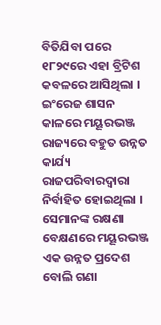ବିତିଯିବା ପରେ ୧୮୨୯ରେ ଏହା ବ୍ରିଟିଶ କବଳରେ ଆସିଥିଲା । ଇଂରେଜ ଶାସନ କାଳରେ ମୟୂରଭଞ୍ଜ ରାଜ୍ୟରେ ବହୁତ ଉନ୍ନତ କାର୍ଯ୍ୟ ରାଜପରିବାରଦ୍ୱାରା ନିର୍ବାହିତ ହୋଇଥିଲା । ସେମାନଙ୍କ ରକ୍ଷଣା ବେକ୍ଷଣରେ ମୟୂରଭଞ୍ଜ ଏକ ଉନ୍ନତ ପ୍ରଦେଶ ବୋଲି ଗଣା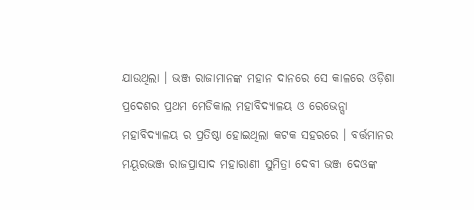ଯାଉଥିଲା । ଭଞ୍ଜ ରାଜାମାନଙ୍କ ମହାନ ଦାନରେ ସେ କାଳରେ ଓଡ଼ିଶା ପ୍ରଦେଶର ପ୍ରଥମ ମେଡିକାଲ ମହାବିଦ୍ୟାଳୟ ଓ ରେଭେନ୍ସା ମହାବିଦ୍ୟାଳୟ ର ପ୍ରତିଷ୍ଠା ହୋଇଥିଲା କଟକ ସହରରେ । ବର୍ତ୍ତମାନର ମୟୂରଭଞ୍ଜ ରାଜପ୍ରାସାଦ ମହାରାଣୀ ସୁମିତ୍ରା ଦେବୀ ଭଞ୍ଜ ଦେଓଙ୍କ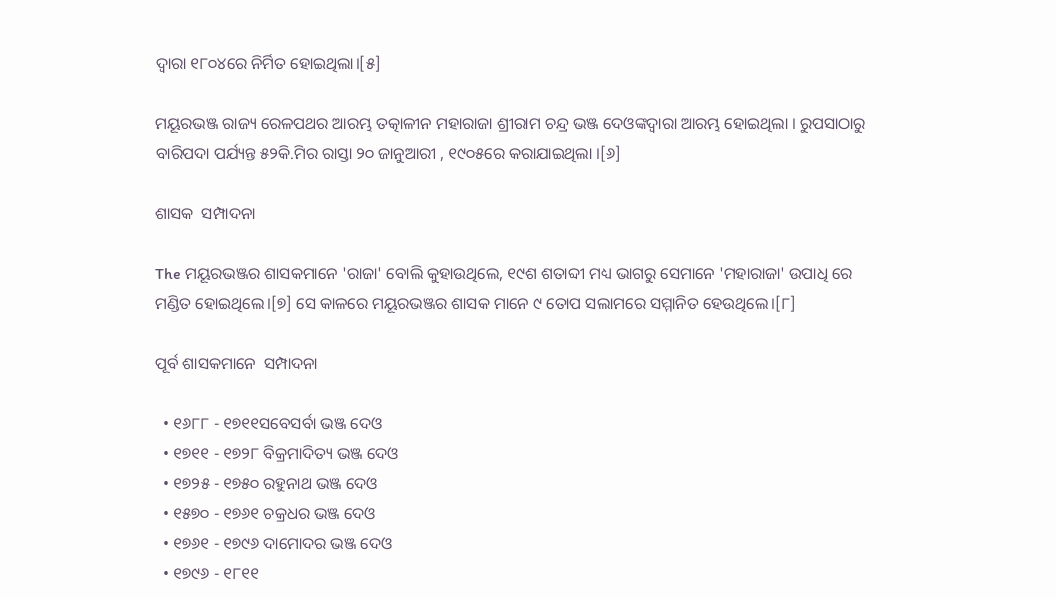ଦ୍ୱାରା ୧୮୦୪ରେ ନିର୍ମିତ ହୋଇଥିଲା।[୫]

ମୟୂରଭଞ୍ଜ ରାଜ୍ୟ ରେଳପଥର ଆରମ୍ଭ ତତ୍କାଳୀନ ମହାରାଜା ଶ୍ରୀରାମ ଚନ୍ଦ୍ର ଭଞ୍ଜ ଦେଓଙ୍କଦ୍ୱାରା ଆରମ୍ଭ ହୋଇଥିଲା । ରୁପସାଠାରୁ ବାରିପଦା ପର୍ଯ୍ୟନ୍ତ ୫୨କି.ମିର ରାସ୍ତା ୨୦ ଜାନୁଆରୀ , ୧୯୦୫ରେ କରାଯାଇଥିଲା ।[୬]

ଶାସକ  ସମ୍ପାଦନା

The ମୟୂରଭଞ୍ଜର ଶାସକମାନେ 'ରାଜା' ବୋଲି କୁହାଉଥିଲେ, ୧୯ଶ ଶତାବ୍ଦୀ ମଧ୍ୟ ଭାଗରୁ ସେମାନେ 'ମହାରାଜା' ଉପାଧି ରେ  ମଣ୍ଡିତ ହୋଇଥିଲେ।[୭] ସେ କାଳରେ ମୟୂରଭଞ୍ଜର ଶାସକ ମାନେ ୯ ତୋପ ସଲାମରେ ସମ୍ମାନିତ ହେଉଥିଲେ।[୮]

ପୂର୍ବ ଶାସକମାନେ  ସମ୍ପାଦନା

  • ୧୬୮୮ - ୧୭୧୧ସବେସର୍ବା ଭଞ୍ଜ ଦେଓ
  • ୧୭୧୧ - ୧୭୨୮ ବିକ୍ରମାଦିତ୍ୟ ଭଞ୍ଜ ଦେଓ
  • ୧୭୨୫ - ୧୭୫୦ ରହୁନାଥ ଭଞ୍ଜ ଦେଓ
  • ୧୫୭୦ - ୧୭୬୧ ଚକ୍ରଧର ଭଞ୍ଜ ଦେଓ
  • ୧୭୬୧ - ୧୭୯୬ ଦାମୋଦର ଭଞ୍ଜ ଦେଓ
  • ୧୭୯୬ - ୧୮୧୧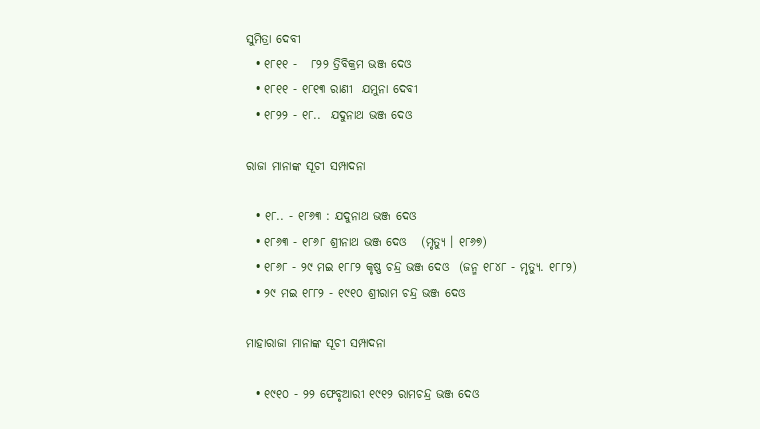ସୁମିତ୍ରା ଦେବୀ
  • ୧୮୧୧ -   ୮୨୨ ତ୍ରିବିକ୍ରମ ଭଞ୍ଜ ଦେଓ
  • ୧୮୧୧ - ୧୮୧୩ ରାଣୀ  ଯମୁନା ଦେବୀ
  • ୧୮୨୨ - ୧୮..  ଯଦୁନାଥ ଭଞ୍ଜ ଦେଓ

ରାଜା ମାନାଙ୍କ ସୂଚୀ ସମ୍ପାଦନା

  • ୧୮.. - ୧୮୬୩ : ଯଦୁନାଥ ଭଞ୍ଜ ଦେଓ
  • ୧୮୬୩ - ୧୮୬୮ ଶ୍ରୀନାଥ ଭଞ୍ଜ ଦେଓ   (ମୃତ୍ୟୁ । ୧୮୬୭)
  • ୧୮୬୮ - ୨୯ ମଇ ୧୮୮୨ କୃଷ୍ଣ ଚନ୍ଦ୍ର ଭଞ୍ଜ ଦେଓ  (ଜନ୍ମ ୧୮୪୮ - ମୃତ୍ୟୁ. ୧୮୮୨)
  • ୨୯ ମଇ ୧୮୮୨ - ୧୯୧୦ ଶ୍ରୀରାମ ଚନ୍ଦ୍ର ଭଞ୍ଜ ଦେଓ

ମାହାରାଜା ମାନାଙ୍କ ସୂଚୀ ସମ୍ପାଦନା

  • ୧୯୧୦ - ୨୨ ଫେବୃଆରୀ ୧୯୧୨ ରାମଚନ୍ଦ୍ର ଭଞ୍ଜ ଦେଓ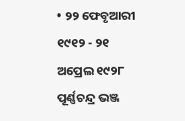• ୨୨ ଫେବୃଆରୀ  ୧୯୧୨ - ୨୧ ଅପ୍ରେଲ ୧୯୨୮ ପୂର୍ଣ୍ଣଚନ୍ଦ୍ର ଭଞ୍ଜ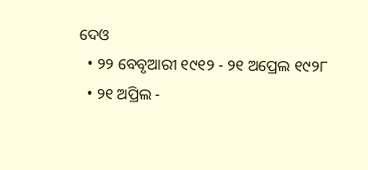ଦେଓ
  • ୨୨ ବେବୃଆରୀ ୧୯୧୨ - ୨୧ ଅପ୍ରେଲ ୧୯୨୮
  • ୨୧ ଅପ୍ରିଲ -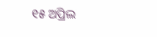୧୫ ଅପ୍ରିଲ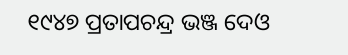୧୯୪୭ ପ୍ରତାପଚନ୍ଦ୍ର ଭଞ୍ଜ ଦେଓ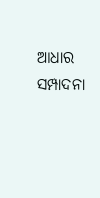ଆଧାର  ସମ୍ପାଦନା